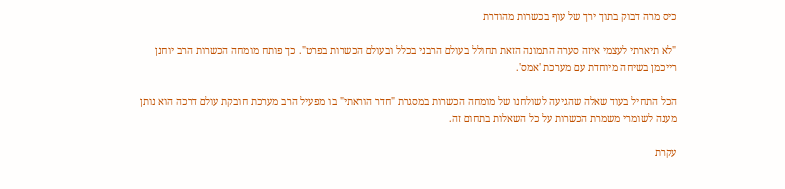כיס מרה דבוק בתוך ירך של עוף בכשרות מהודרת

"לא תיארתי לעצמי איזה סערה התמונה הזאת תחולל בעולם הרבני בכלל ובעולם הכשרות בפרט". כך פותח מומחה הכשרות הרב יוחנן רייכמן בשיחה מיוחדת עם מערכת 'אמס'.

הכל התחיל בעוד שאלה שהגיעה לשולחנו של מומחה הכשרות במסגרת "חדר הוראתי" בו מפעיל הרב מערכת חובקת עולם דרכה הוא נותן מענה לשומרי משמרת הכשרות על כל השאלות בתחום זה.

עקרת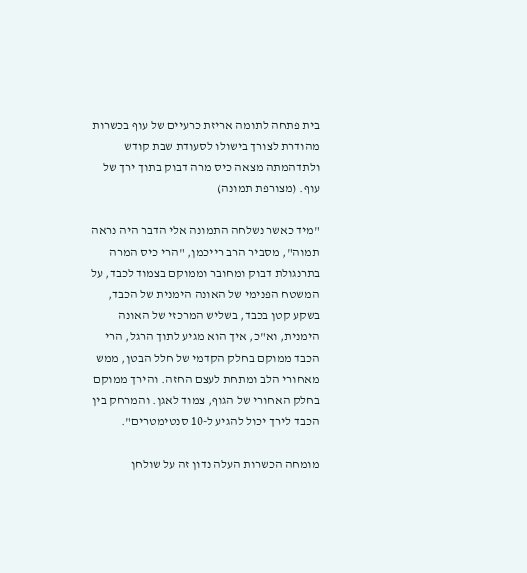בית פתחה לתומה אריזת כרעיים של עוף בכשרות מהודרת לצורך בישולו לסעודת שבת קודש ולתדהמתה מצאה כיס מרה דבוק בתוך ירך של עוף. (מצורפת תמונה)

"מיד כאשר נשלחה התמונה אלי הדבר היה נראה תמוה", מסביר הרב רייכמן, "הרי כיס המרה בתרנגולת דבוק ומחובר וממוקם בצמוד לכבד, על המשטח הפנימי של האונה הימנית של הכבד, בשקע קטן בכבד, בשליש המרכזי של האונה הימנית, וא"כ, איך הוא מגיע לתוך הרגל, הרי הכבד ממוקם בחלק הקדמי של חלל הבטן, ממש מאחורי הלב ומתחת לעצם החזה. והירך ממוקם בחלק האחורי של הגוף, צמוד לאגן. והמרחק בין הכבד לירך יכול להגיע ל-10 סנטימטרים".

מומחה הכשרות העלה נדון זה על שולחן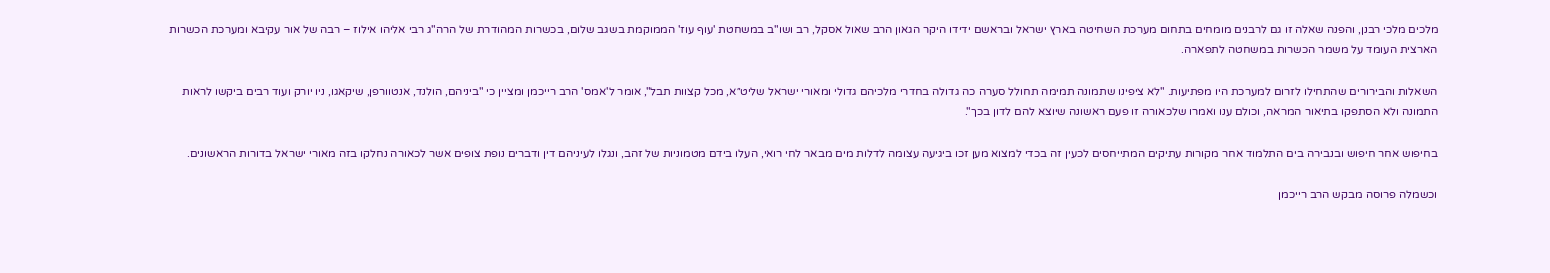מלכים מלכי רבנן, והפנה שאלה זו גם לרבנים מומחים בתחום מערכת השחיטה בארץ ישראל ובראשם ידידו היקר הגאון הרב שאול אסקל, רב ושו"ב במשחטת 'עוף עוז' הממוקמת בשגב שלום, בכשרות המהודרת של הרה"ג רבי אליהו אילוז – רבה של אור עקיבא ומערכת הכשרות הארצית העומד על משמר הכשרות במשחטה לתפארה.

השאלות והבירורים שהתחילו לזרום למערכת היו מפתיעות. "לא ציפינו שתמונה תמימה תחולל סערה כה גדולה בחדרי מלכיהם גדולי ומאורי ישראל שליט״א, מכל קצוות תבל", אומר ל'אמס' הרב רייכמן ומציין כי "ביניהם, הולנד, אנטוורפן, שיקאגו, ניו יורק ועוד רבים ביקשו לראות התמונה ולא הסתפקו בתיאור המראה, וכולם ענו ואמרו שלכאורה זו פעם ראשונה שיוצא להם לדון בכך".

בחיפוש אחר חיפוש ובנבירה בים התלמוד אחר מקורות עתיקים המתייחסים לכעין זה בכדי למצוא מען זכו ביגיעה עצומה לדלות מים מבאר לחי רואי, העלו בידם מטמוניות של זהב, ונגלו לעיניהם דין ודברים נופת צופים אשר לכאורה נחלקו בזה מאורי ישראל בדורות הראשונים.

וכשמלה פרוסה מבקש הרב רייכמן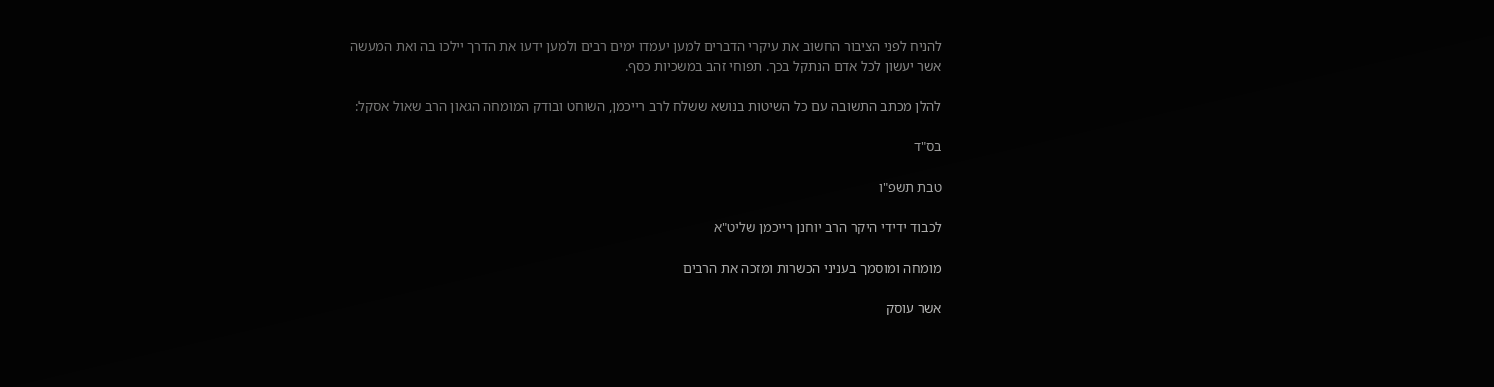להניח לפני הציבור החשוב את עיקרי הדברים למען יעמדו ימים רבים ולמען ידעו את הדרך יילכו בה ואת המעשה אשר יעשון לכל אדם הנתקל בכך. תפוחי זהב במשכיות כסף.

להלן מכתב התשובה עם כל השיטות בנושא ששלח לרב רייכמן, השוחט ובודק המומחה הגאון הרב שאול אסקל:

בס"ד

טבת תשפ"ו

לכבוד ידידי היקר הרב יוחנן רייכמן שליט"א

מומחה ומוסמך בעניני הכשרות ומזכה את הרבים

אשר עוסק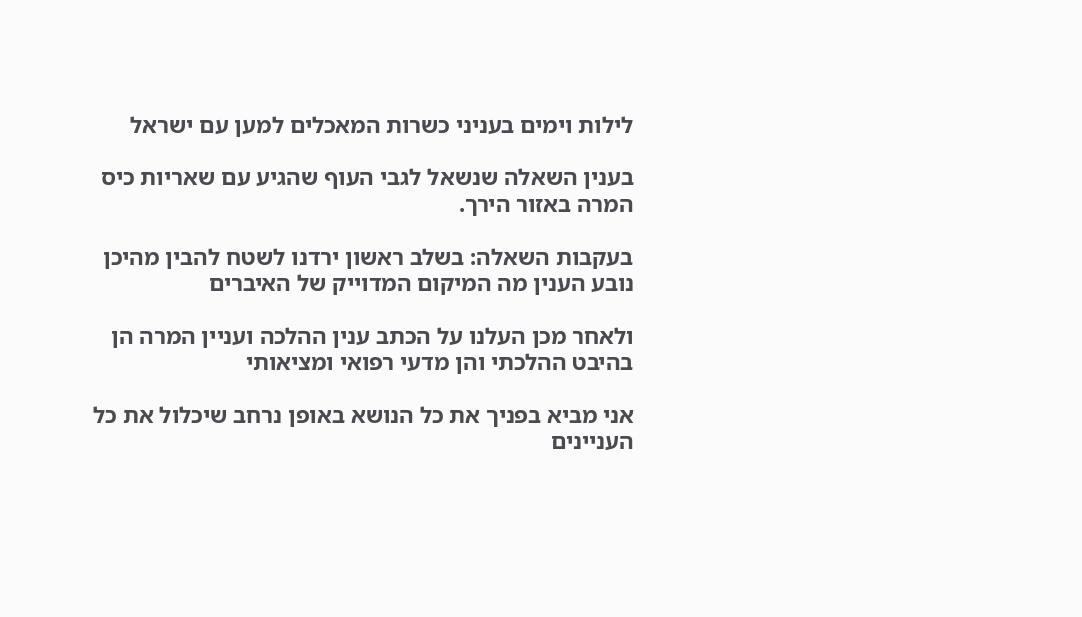לילות וימים בעניני כשרות המאכלים למען עם ישראל

בענין השאלה שנשאל לגבי העוף שהגיע עם שאריות כיס המרה באזור הירך.

בעקבות השאלה: בשלב ראשון ירדנו לשטח להבין מהיכן נובע הענין מה המיקום המדוייק של האיברים

ולאחר מכן העלנו על הכתב ענין ההלכה ועניין המרה הן בהיבט ההלכתי והן מדעי רפואי ומציאותי

אני מביא בפניך את כל הנושא באופן נרחב שיכלול את כל העניינים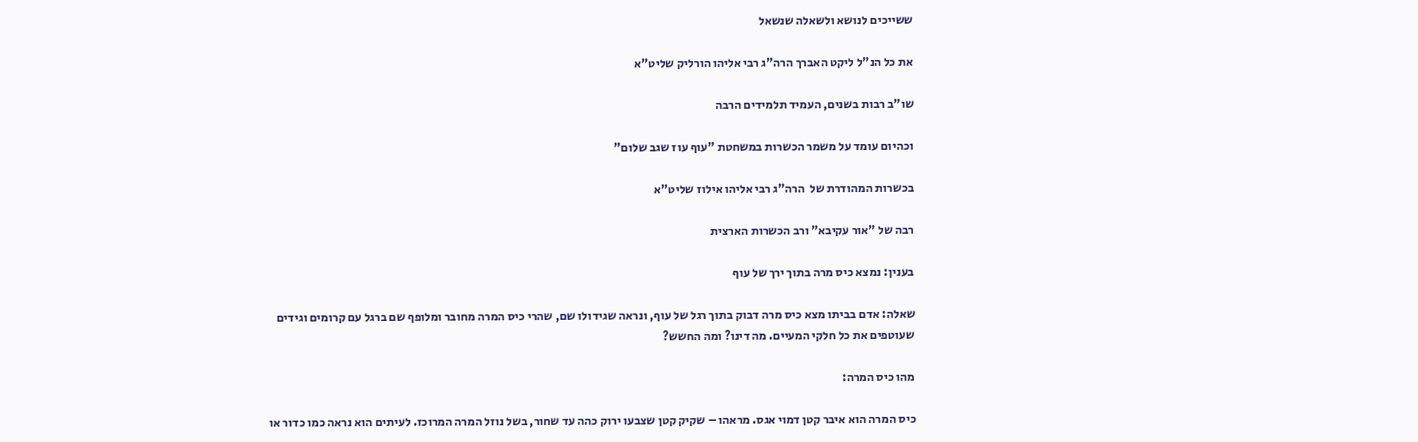ששייכים לנושא ולשאלה שנשאל

את כל הנ"ל ליקט האברך הרה"ג רבי אליהו הורליק שליט"א

שו"ב רבות בשנים, העמיד תלמידים הרבה

וכהיום עומד על משמר הכשרות במשחטת "עוף עוז שגב שלום"

בכשרות המהודרת של  הרה"ג רבי אליהו אילוז שליט"א

רבה של "אור עקיבא" ורב הכשרות הארצית

בענין: נמצא כיס מרה בתוך ירך של עוף

שאלה: אדם בביתו מצא כיס מרה דבוק בתוך רגל של עוף, ונראה שגידולו שם, שהרי כיס המרה מחובר ומלופף שם ברגל עם קרומים וגידים שעוטפים את כל חלקי המעיים. מה דינו? ומה החשש?

מהו כיס המרה:

כיס המרה הוא איבר קטן דמוי אגס. מראהו – שקיק קטן שצבעו ירוק כהה עד שחור, בשל נוזל המרה המרוכז. לעיתים הוא נראה כמו כדור או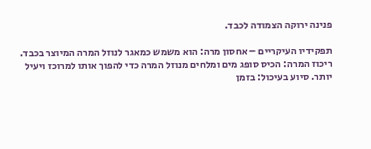פנינה ירוקה הצמודה לכבד.

תפקידיו העיקריים – אחסון מרה: הוא משמש כמאגר לנוזל המרה המיוצר בכבד. ריכוז המרה: הכיס סופג מים ומלחים מנוזל המרה כדי להפוך אותו למרוכז ויעיל יותר. סיוע בעיכול: בזמן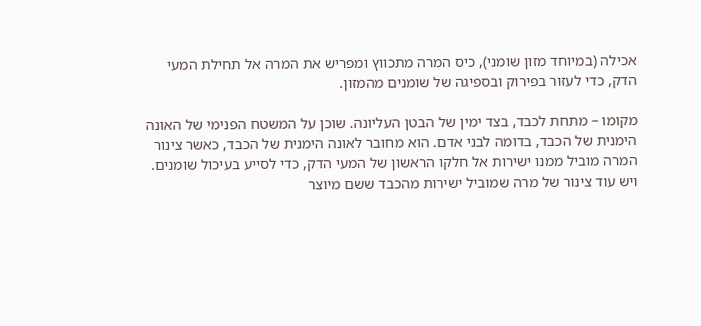אכילה (במיוחד מזון שומני), כיס המרה מתכווץ ומפריש את המרה אל תחילת המעי הדק, כדי לעזור בפירוק ובספיגה של שומנים מהמזון.

מקומו – מתחת לכבד, בצד ימין של הבטן העליונה. שוכן על המשטח הפנימי של האונה הימנית של הכבד, בדומה לבני אדם. הוא מחובר לאונה הימנית של הכבד, כאשר צינור המרה מוביל ממנו ישירות אל חלקו הראשון של המעי הדק, כדי לסייע בעיכול שומנים. ויש עוד צינור של מרה שמוביל ישירות מהכבד ששם מיוצר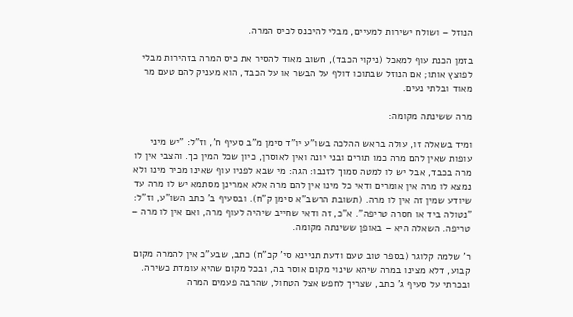הנוזל – ושולח ישירות למעיים, מבלי להיכנס לכיס המרה.

בזמן הכנת עוף למאכל (ניקוי הכבד), חשוב מאוד להסיר את כיס המרה בזהירות מבלי לפוצץ אותו; אם הנוזל שבתוכו דולף על הבשר או על הכבד, הוא מעניק להם טעם מר מאוד ובלתי נעים.

מרה ששינתה מקומה:

ומיד בשאלה זו, עולה בראש ההלכה בשו"ע יו"ד סימן מ"ב סעיף ח', וז"ל: "יש מיני עופות שאין להם מרה כמו תורים ובני יונה ואין לאוסרן, כיון שכל המין כך. והצבי אין לו מרה בכבד, אבל יש לו למטה סמוך לזנבו: הגה: מי שבא לפניו עוף שאינו מכיר מינו ולא נמצא לו מרה אין אומרים ודאי כל מינו אין להם מרה אלא אמרינן מסתמא יש לו מרה עד שיודע שמין זה אין לו מרה. (תשובת הרשב"א סימן ק"ח). ובסעיף ב' כתב השו"ע, וז"ל: "נטולה ביד או חסרה טריפה". א"כ, זה ודאי שחייב שיהיה לעוף מרה, ואם אין לו מרה – טריפה. השאלה היא – באופן ששינתה מקומה.

ר' שלמה קלוגר (בספר טוב טעם ודעת תניינא סי' קכ"ח) כתב, שבע"כ אין להמרה מקום קבוע, דלא מצינו במרה שיהא שינוי מקום אוסר בה, ובכל מקום שהיא עומדת כשירה. ובכרתי על סעיף ג' כתב, שצריך לחפש אצל הטחול, שהרבה פעמים המרה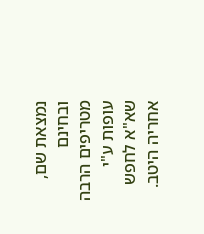נמצאת שם, ובחינם מטריפים הרבה עופות ע"י שא"א לחפש אחריה היטב.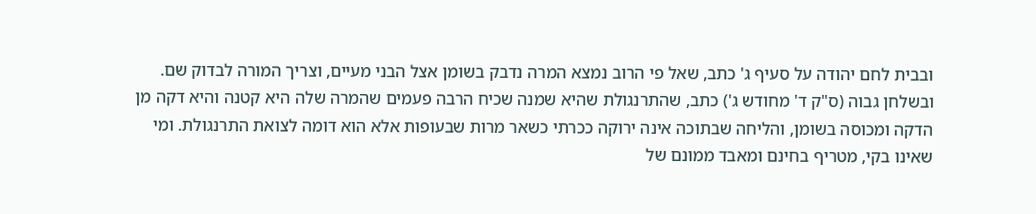ובבית לחם יהודה על סעיף ג' כתב, שאל פי הרוב נמצא המרה נדבק בשומן אצל הבני מעיים, וצריך המורה לבדוק שם. ובשלחן גבוה (ס"ק ד' מחודש ג') כתב, שהתרנגולת שהיא שמנה שכיח הרבה פעמים שהמרה שלה היא קטנה והיא דקה מן הדקה ומכוסה בשומן, והליחה שבתוכה אינה ירוקה ככרתי כשאר מרות שבעופות אלא הוא דומה לצואת התרנגולת. ומי שאינו בקי, מטריף בחינם ומאבד ממונם של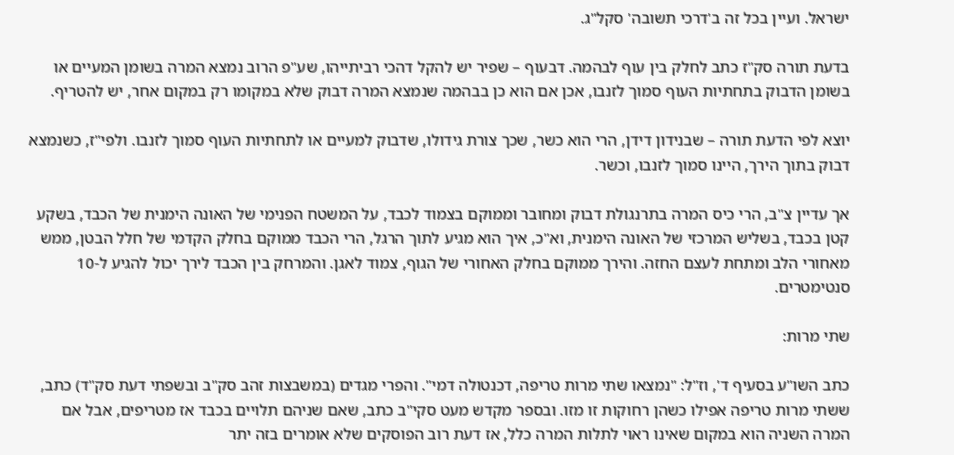ישראל. ועיין בכל זה ב'דרכי תשובה' סקל"ג.

בדעת תורה סק"ז כתב לחלק בין עוף לבהמה. דבעוף – שפיר יש להקל דהכי רביתייהו, שע"פ הרוב נמצא המרה בשומן המעיים או בשומן הדבוק בתחתיות העוף סמוך לזנבו, אכן אם הוא כן בבהמה שנמצא המרה דבוק שלא במקומו רק במקום אחר, יש להטריף.

יוצא לפי הדעת תורה – שבנידון דידן, הרי הוא כשר, שכך צורת גידולו, שדבוק למעיים או לתחתיות העוף סמוך לזנבו. ולפי"ז, כשנמצא דבוק בתוך הירך, היינו סמוך לזנבו, וכשר.

אך עדיין צ"ב, הרי כיס המרה בתרנגולת דבוק ומחובר וממוקם בצמוד לכבד, על המשטח הפנימי של האונה הימנית של הכבד, בשקע קטן בכבד, בשליש המרכזי של האונה הימנית, וא"כ, איך הוא מגיע לתוך הרגל, הרי הכבד ממוקם בחלק הקדמי של חלל הבטן, ממש מאחורי הלב ומתחת לעצם החזה. והירך ממוקם בחלק האחורי של הגוף, צמוד לאגן. והמרחק בין הכבד לירך יכול להגיע ל-10 סנטימטרים.

שתי מרות:

כתב השו"ע בסעיף ד', וז"ל: "נמצאו שתי מרות טריפה, דכנטולה דמי". והפרי מגדים (במשבצות זהב סק"ב ובשפתי דעת סק"ד) כתב, ששתי מרות טריפה אפילו כשהן רחוקות זו מזו. ובספר מקדש מעט סקי"ב כתב, שאם שניהם תלויים בכבד אז מטריפים, אבל אם המרה השניה הוא במקום שאינו ראוי לתלות המרה כלל, אז דעת רוב הפוסקים שלא אומרים בזה יתר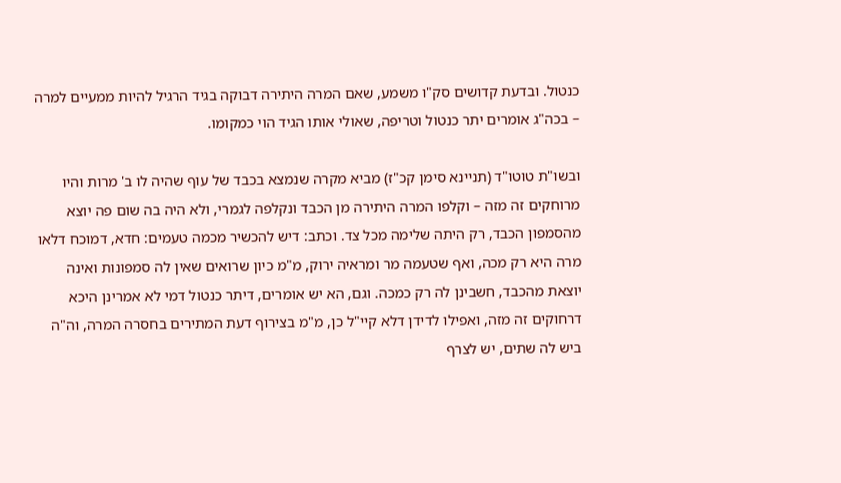כנטול. ובדעת קדושים סק"ו משמע, שאם המרה היתירה דבוקה בגיד הרגיל להיות ממעיים למרה – בכה"ג אומרים יתר כנטול וטריפה, שאולי אותו הגיד הוי כמקומו.

ובשו"ת טוטו"ד (תניינא סימן קכ"ז) מביא מקרה שנמצא בכבד של עוף שהיה לו ב' מרות והיו מרוחקים זה מזה – וקלפו המרה היתירה מן הכבד ונקלפה לגמרי, ולא היה בה שום פה יוצא מהסמפון הכבד, רק היתה שלימה מכל צד. וכתב: דיש להכשיר מכמה טעמים: חדא, דמוכח דלאו מרה היא רק מכה, ואף שטעמה מר ומראיה ירוק, מ"מ כיון שרואים שאין לה סמפונות ואינה יוצאת מהכבד, חשבינן לה רק כמכה. וגם, הא יש אומרים, דיתר כנטול דמי לא אמרינן היכא דרחוקים זה מזה, ואפילו לדידן דלא קיי"ל כן, מ"מ בצירוף דעת המתירים בחסרה המרה, וה"ה ביש לה שתים, יש לצרף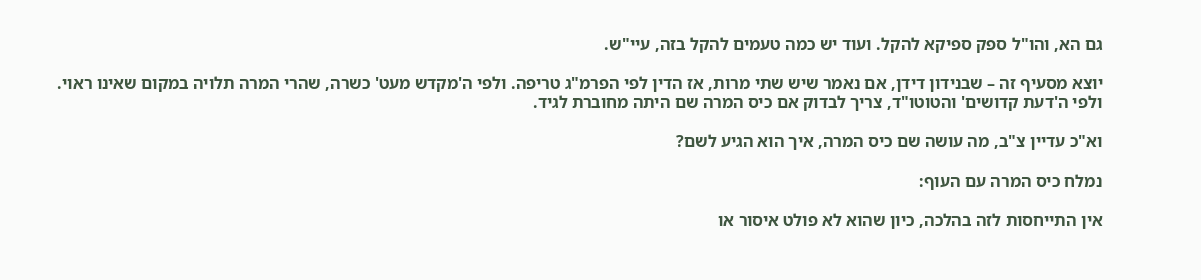גם הא, והו"ל ספק ספיקא להקל. ועוד יש כמה טעמים להקל בזה, עיי"ש.

יוצא מסעיף זה – שבנידון דידן, אם נאמר שיש שתי מרות, אז הדין לפי הפרמ"ג טריפה. ולפי ה'מקדש מעט' כשרה, שהרי המרה תלויה במקום שאינו ראוי. ולפי ה'דעת קדושים' והטוטו"ד, צריך לבדוק אם כיס המרה שם היתה מחוברת לגיד.

וא"כ עדיין צ"ב, מה עושה שם כיס המרה, איך הוא הגיע לשם?

נמלח כיס המרה עם העוף:

אין התייחסות לזה בהלכה, כיון שהוא לא פולט איסור או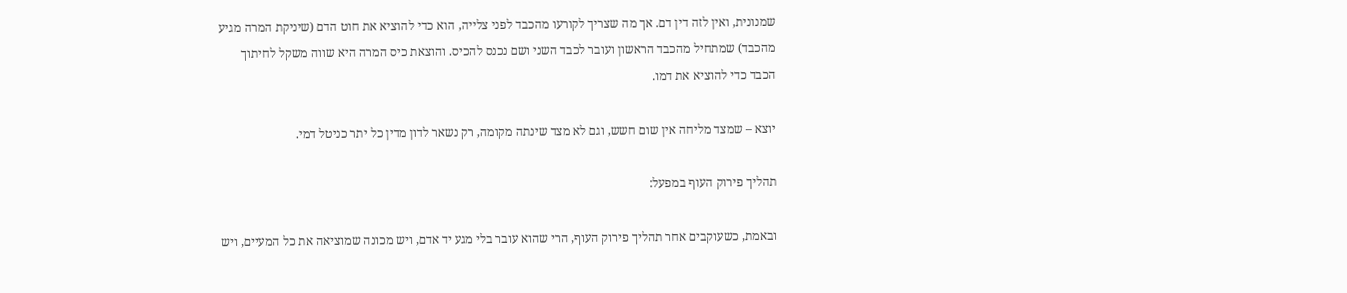שמנונית, ואין לזה דין דם. אך מה שצריך לקורעו מהכבד לפני צלייה, הוא כדי להוציא את חוט הדם (שיניקת המרה מגיע מהכבד) שמתחיל מהכבד הראשון ועובר לכבד השני ושם נכנס להכיס. והוצאת כיס המרה היא שווה משקל לחיתוך הכבד כדי להוציא את דמו.

יוצא – שמצד מליחה אין שום חשש, וגם לא מצד שינתה מקומה, רק נשאר לדון מדין כל יתר כניטל דמי.

תהליך פירוק העוף במפעל:

ובאמת, כשעוקבים אחר תהליך פירוק העוף, הרי שהוא עובר בלי מגע יד אדם, ויש מכונה שמוציאה את כל המעיים, ויש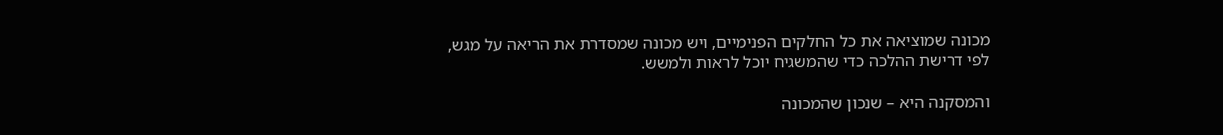מכונה שמוציאה את כל החלקים הפנימיים, ויש מכונה שמסדרת את הריאה על מגש, לפי דרישת ההלכה כדי שהמשגיח יוכל לראות ולמשש.

והמסקנה היא – שנכון שהמכונה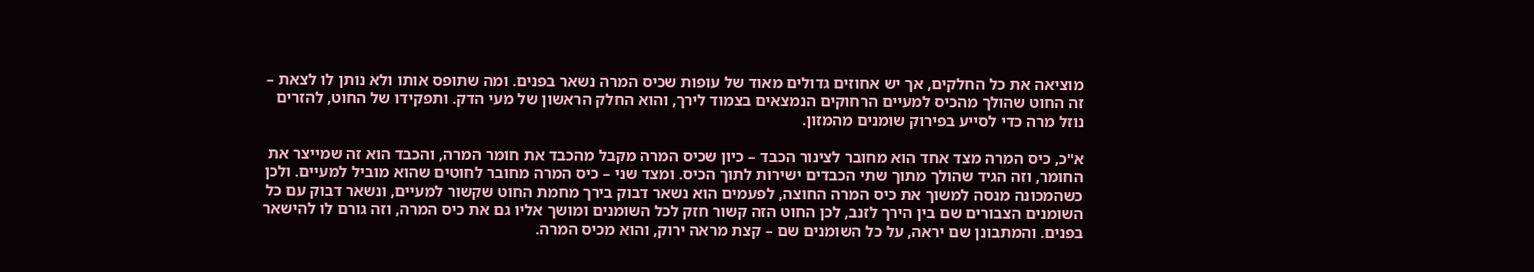מוציאה את כל החלקים, אך יש אחוזים גדולים מאוד של עופות שכיס המרה נשאר בפנים. ומה שתופס אותו ולא נותן לו לצאת – זה החוט שהולך מהכיס למעיים הרחוקים הנמצאים בצמוד לירך, והוא החלק הראשון של מעי הדק. ותפקידו של החוט, להזרים נוזל מרה כדי לסייע בפירוק שומנים מהמזון.

א"כ, כיס המרה מצד אחד הוא מחובר לצינור הכבד – כיון שכיס המרה מקבל מהכבד את חומר המרה, והכבד הוא זה שמייצר את החומר, וזה הגיד שהולך מתוך שתי הכבדים ישירות לתוך הכיס. ומצד שני – כיס המרה מחובר לחוטים שהוא מוביל למעיים. ולכן כשהמכונה מנסה למשוך את כיס המרה החוצה, לפעמים הוא נשאר דבוק בירך מחמת החוט שקשור למעיים, ונשאר דבוק עם כל השומנים הצבורים שם בין הירך לזנב, לכן החוט הזה קשור חזק לכל השומנים ומושך אליו גם את כיס המרה, וזה גורם לו להישאר בפנים. והמתבונן שם יראה, על כל השומנים שם – קצת מראה ירוק, והוא מכיס המרה.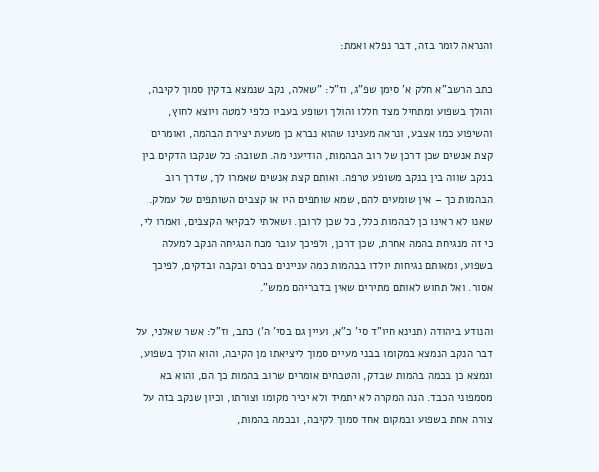והנראה לומר בזה, דבר נפלא ואמת:

כתב הרשב"א חלק א' סימן שפ"ג, וז"ל: "שאלה, נקב שנמצא בדקין סמוך לקיבה, והולך בשפוע ומתחיל מצד חללו והולך ושופע בעביו כלפי למטה ויוצא לחוץ, והשיפוע כמו אצבע, ונראה מענינו שהוא נברא כן משעת יצירת הבהמה, ואומרים קצת אנשים שכן דרכן של רוב הבהמות, הודיעני מה. תשובה: כל שנקבו הדקים בין בנקב שווה בין בנקב משופע טרפה. ואותם קצת אנשים שאמרו לך, שדרך רוב הבהמות כך – אין שומעים להם, שמא שותפים היו או קצבים השותפים של עמלק. שאנו לא ראינו כן לבהמות כלל, כל שכן לרובן. ושאלתי לבקיאי הקצבים, ואמרו לי, כי זה מנגיחת בהמה אחרת, שכן דרכן, ולפיכך עובר מכח הנגיחה הנקב למעלה בשפוע, ומאותם נגיחות יולדו בבהמות כמה עניינים בכרס ובקבה ובדקים, לפיכך אסור. ואל תחוש לאותם מתירים שאין בדבריהם ממש".

והנודע ביהודה (תנינא חיו"ד סי' כ"א, ועיין גם בסי' ה') כתב, וז"ל: אשר שאלני, על דבר הנקב הנמצא במקומו בבני מעיים סמוך ליציאתו מן הקיבה, והוא הולך בשפוע, ונמצא כן בכמה בהמות שבדק, והטבחים אומרים שרוב בהמות כך הם, והוא בא מסמפוני הכבד. הנה המקרה לא יתמיד ולא יכיר מקומו וצורתו, וכיון שנקב בזה על צורה אחת בשפוע ובמקום אחד סמוך לקיבה, ובכמה בהמות,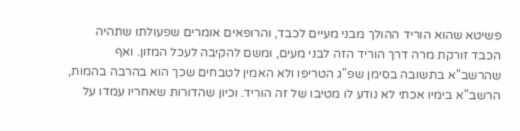פשיטא שהוא הוריד ההולך מבני מעיים לכבד, והרופאים אומרים שפעולתו שתהיה הכבד זורקת מרה דרך הוריד הזה לבני מעים, ומשם להקיבה לעכל המזון. ואף שהרשב"א בתשובה בסימן שפ"ג הטריפו ולא האמין לטבחים שכך הוא בהרבה בהמות, הרשב"א בימיו אכתי לא נודע לו מטיבו של זה הוריד. וכיון שהדורות שאחריו עמדו על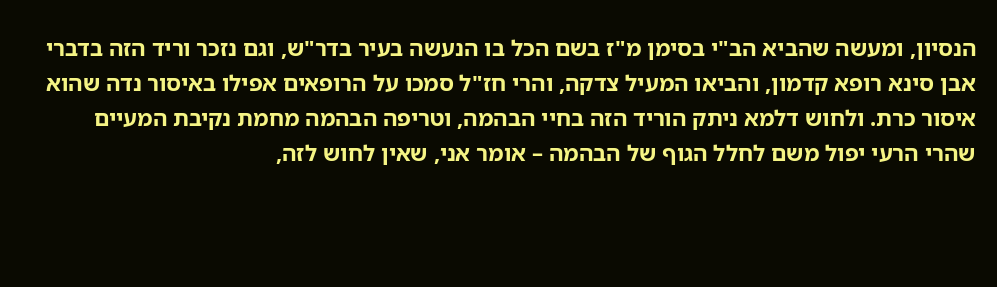הנסיון, ומעשה שהביא הב"י בסימן מ"ז בשם הכל בו הנעשה בעיר בדר"ש, וגם נזכר וריד הזה בדברי אבן סינא רופא קדמון, והביאו המעיל צדקה, והרי חז"ל סמכו על הרופאים אפילו באיסור נדה שהוא איסור כרת. ולחוש דלמא ניתק הוריד הזה בחיי הבהמה, וטריפה הבהמה מחמת נקיבת המעיים שהרי הרעי יפול משם לחלל הגוף של הבהמה – אומר אני, שאין לחוש לזה,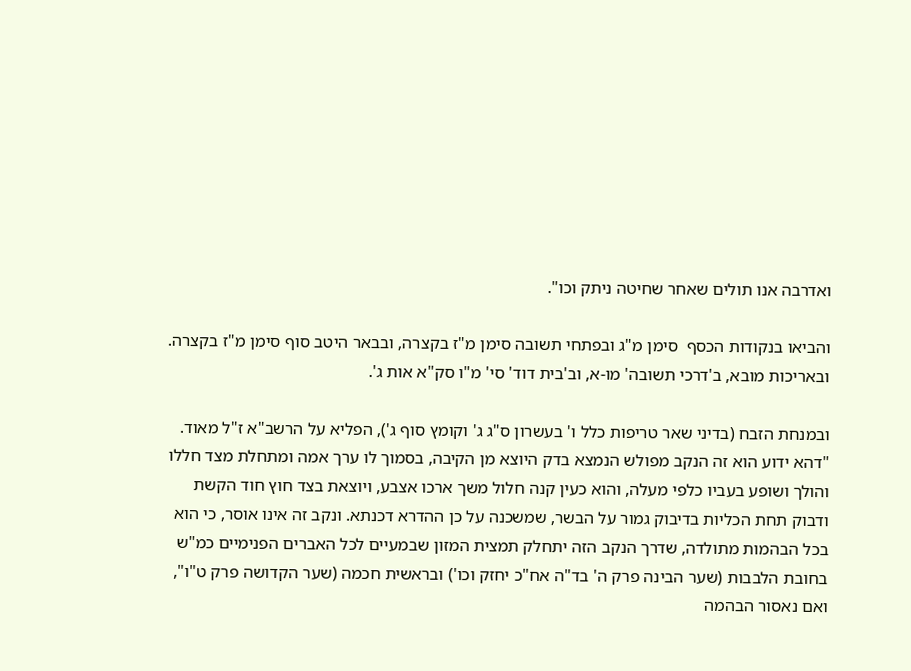ואדרבה אנו תולים שאחר שחיטה ניתק וכו".

והביאו בנקודות הכסף  סימן מ"ג ובפתחי תשובה סימן מ"ז בקצרה, ובבאר היטב סוף סימן מ"ז בקצרה. ובאריכות מובא, ב'דרכי תשובה' מו-א, וב'בית דוד' סי' מ"ו סק"א אות ג'.

ובמנחת הזבח (בדיני שאר טריפות כלל ו' בעשרון ס"ג ג' וקומץ סוף ג'), הפליא על הרשב"א ז"ל מאוד. "דהא ידוע הוא זה הנקב מפולש הנמצא בדק היוצא מן הקיבה, בסמוך לו ערך אמה ומתחלת מצד חללו והולך ושופע בעביו כלפי מעלה, והוא כעין קנה חלול משך ארכו אצבע, ויוצאת בצד חוץ חוד הקשת ודבוק תחת הכליות בדיבוק גמור על הבשר, שמשכנה על כן ההדרא דכנתא. ונקב זה אינו אוסר, כי הוא בכל הבהמות מתולדה, שדרך הנקב הזה יתחלק תמצית המזון שבמעיים לכל האברים הפנימיים כמ"ש בחובת הלבבות (שער הבינה פרק ה' בד"ה אח"כ יחזק וכו') ובראשית חכמה (שער הקדושה פרק ט"ו", ואם נאסור הבהמה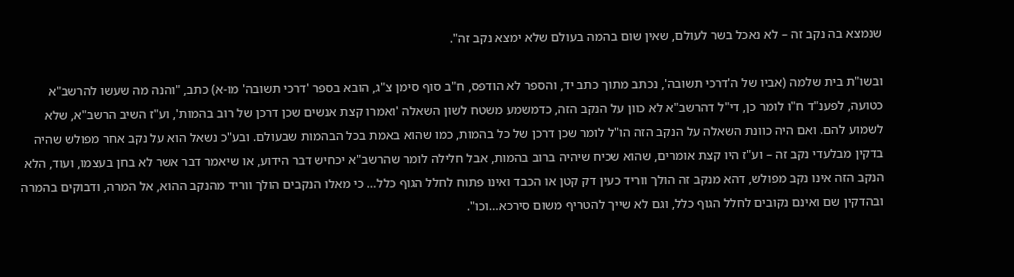שנמצא בה נקב זה – לא נאכל בשר לעולם, שאין שום בהמה בעולם שלא ימצא נקב זה".

ובשו"ת בית שלמה (אביו של ה'דרכי תשובה', נכתב מתוך כתב יד, והספר לא הודפס, ח"ב סוף סימן צ"ג, הובא בספר 'דרכי תשובה' מו-א) כתב, "והנה מה שעשו להרשב"א כטועה, לפענ"ד ח"ו לומר כן, די"ל דהרשב"א לא כוון על הנקב הזה, כדמשמע משטח לשון השאלה 'ואמרו קצת אנשים שכן דרכן של רוב בהמות', וע"ז השיב הרשב"א, שלא לשמוע להם. ואם היה כוונת השאלה על הנקב הזה הו"ל לומר שכן דרכן של כל בהמות, כמו שהוא באמת בכל הבהמות שבעולם. ובע"כ נשאל הוא על נקב אחר מפולש שהיה בדקין מבלעדי נקב זה – וע"ז היו קצת אומרים, שהוא שכיח שיהיה ברוב בהמות, אבל חלילה לומר שהרשב"א יכחיש דבר הידוע, או שיאמר דבר אשר לא בחן בעצמו, ועוד, הלא הנקב הזה אינו נקב מפולש, דהא מנקב זה הולך ווריד כעין דק קטן או הכבד ואינו פתוח לחלל הגוף כלל… כי מאלו הנקבים הולך ווריד מהנקב ההוא, אל המרה, ודבוקים בהמרה ובהדקין שם ואינם נקובים לחלל הגוף כלל, וגם לא שייך להטריף משום סירכא…וכו".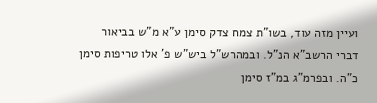ועיין מזה עוד, בשו"ת צמח צדק סימן ע"א מ"ש בביאור דברי הרשב"א הנ"ל. ובמהרש"ל ביש"ש פ' אלו טריפות סימן כ"ה. ובפרמ"ג במ"ז סימן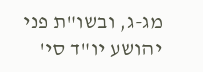מג-ג, ובשו"ת פני יהושע יו"ד סי'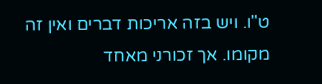ט"ו. ויש בזה אריכות דברים ואין זה מקומו. אך זכורני מאחד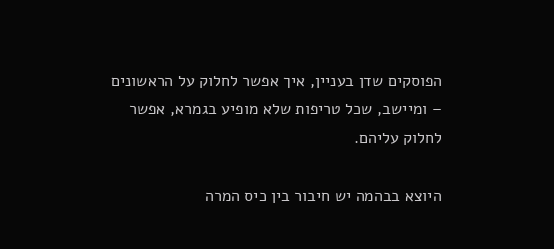הפוסקים שדן בעניין, איך אפשר לחלוק על הראשונים – ומיישב, שכל טריפות שלא מופיע בגמרא, אפשר לחלוק עליהם.

היוצא בבהמה יש חיבור בין כיס המרה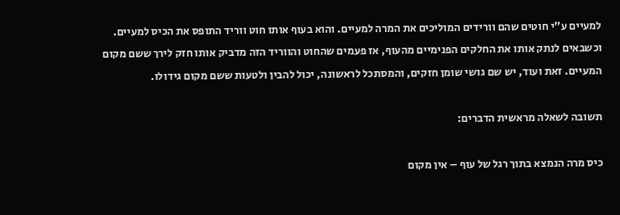למעיים ע"י חוטים שהם וורידים המוליכים את המרה למעיים. והוא בעוף אותו חוט ווריד התופס את הכיס למעיים. וכשבאים לנתק אותו את החלקים הפנימיים מהעוף, אז פעמים שהחוט והווריד הזה מדביק אותו חזק לירך ששם מקום המעיים. זאת ועוד, יש שם גושי שומן חזקים, והמסתכל לראשונה, יכול להבין ולטעות ששם מקום גידולו.

תשובה לשאלה מראשית הדברים:

כיס מרה הנמצא בתוך רגל של עוף – אין מקום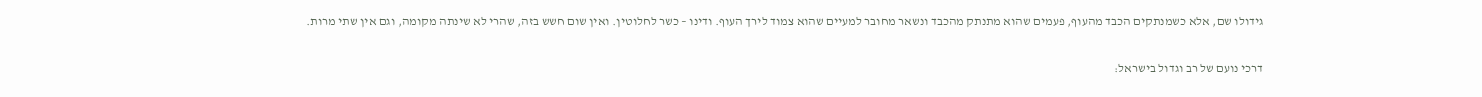גידולו שם, אלא כשמנתקים הכבד מהעוף, פעמים שהוא מתנתק מהכבד ונשאר מחובר למעיים שהוא צמוד לירך העוף. ודינו – כשר לחלוטין. ואין שום חשש בזה, שהרי לא שינתה מקומה, וגם אין שתי מרות.

דרכי נועם של רב וגדול בישראל: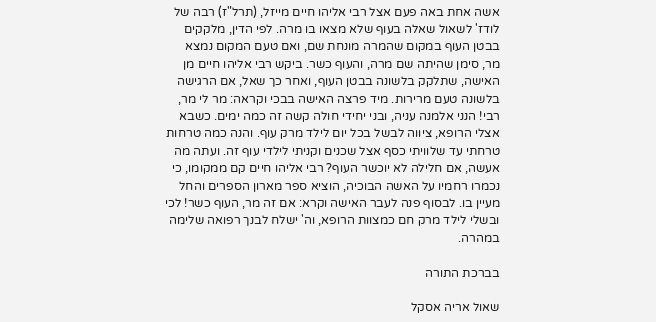אשה אחת באה פעם אצל רבי אליהו חיים מייזל, (תרל"ז) רבה של לודז' לשאול שאלה בעוף שלא מצאו בו מרה. לפי הדין, מלקקים בבטן העוף במקום שהמרה מונחת שם, ואם טעם המקום נמצא מר, סימן שהיתה שם מרה, והעוף כשר. ביקש רבי אליהו חיים מן האישה, שתלקק בלשונה בבטן העוף, ואחר כך שאל, אם הרגישה בלשונה טעם מרירות. מיד פרצה האישה בבכי וקראה: מר לי מר, רבי! הנני אלמנה עניה, ובני יחידי חולה קשה זה כמה ימים. כשבא אצלי הרופא, ציווה לבשל בכל יום לילד מרק עוף. והנה כמה טרחות טרחתי עד שלוויתי כסף אצל שכנים וקניתי לילדי עוף זה. ועתה מה אעשה, אם חלילה לא יוכשר העוף? רבי אליהו חיים קם ממקומו, כי נכמרו רחמיו על האשה הבוכיה, הוציא ספר מארון הספרים והחל מעיין בו. לבסוף פנה לעבר האישה וקרא: אם זה מר, העוף כשר! לכי ובשלי לילד מרק חם כמצוות הרופא, וה' ישלח לבנך רפואה שלימה במהרה.

בברכת התורה

שאול אריה אסקל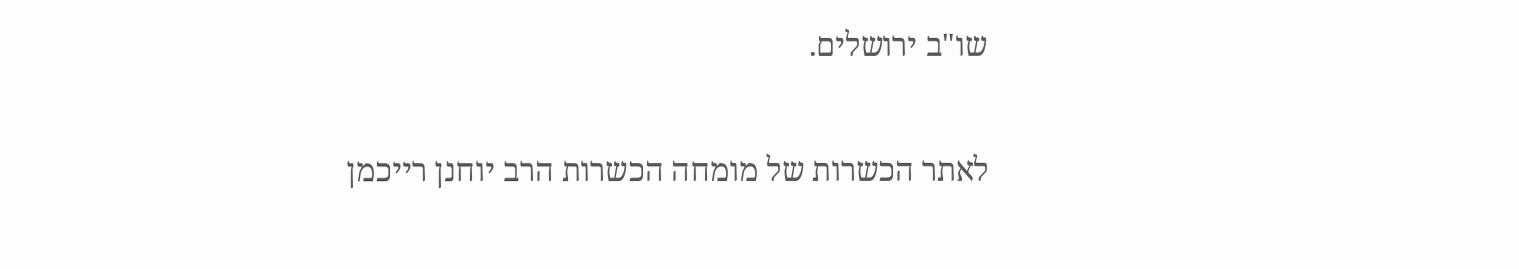שו"ב ירושלים.

לאתר הכשרות של מומחה הכשרות הרב יוחנן רייכמן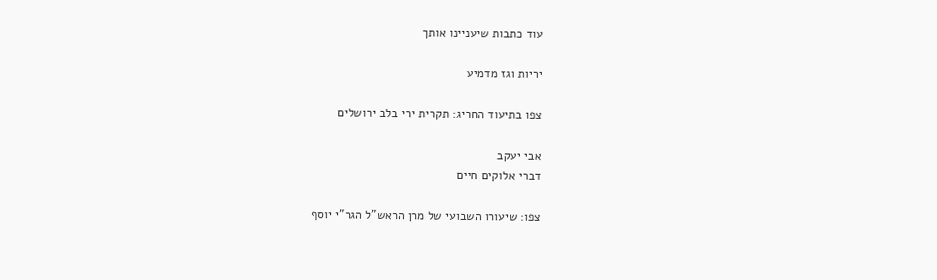עוד כתבות שיעניינו אותך

יריות וגז מדמיע

צפו בתיעוד החריג: תקרית ירי בלב ירושלים

אבי יעקב
דברי אלוקים חיים

צפו: שיעורו השבועי של מרן הראש"ל הגר"י יוסף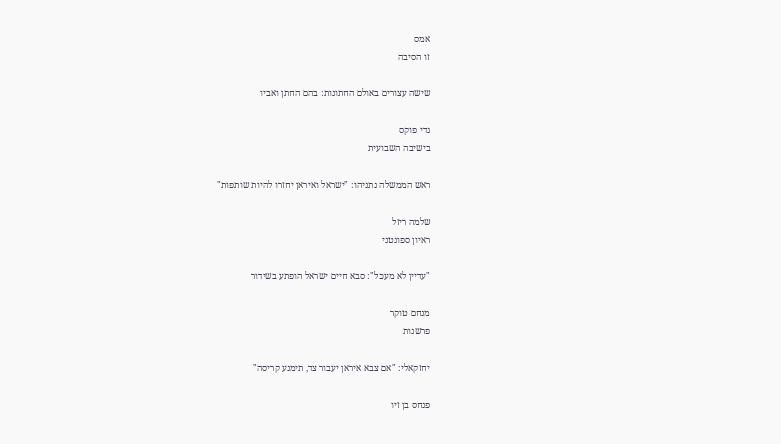אמס
זו הסיבה

שישה עצורים באולם החתונות: בהם החתן ואביו

גדי פוקס
בישיבה השבועית

ראש הממשלה נתניהו: "ישראל ואיראן יחזרו להיות שותפות"

שלמה ריזל
ראיון ספונטני

"עדיין לא מעכל": סבא חיים ישראל הופתע בשידור

מנחם טוקר
פרשנות

יחזקאלי: "אם צבא איראן יעבור צד, תימנע קריסה"

פנחס בן זיו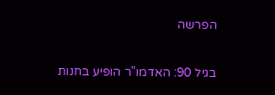הפרשה

בגיל 90: האדמו"ר הופיע בחנות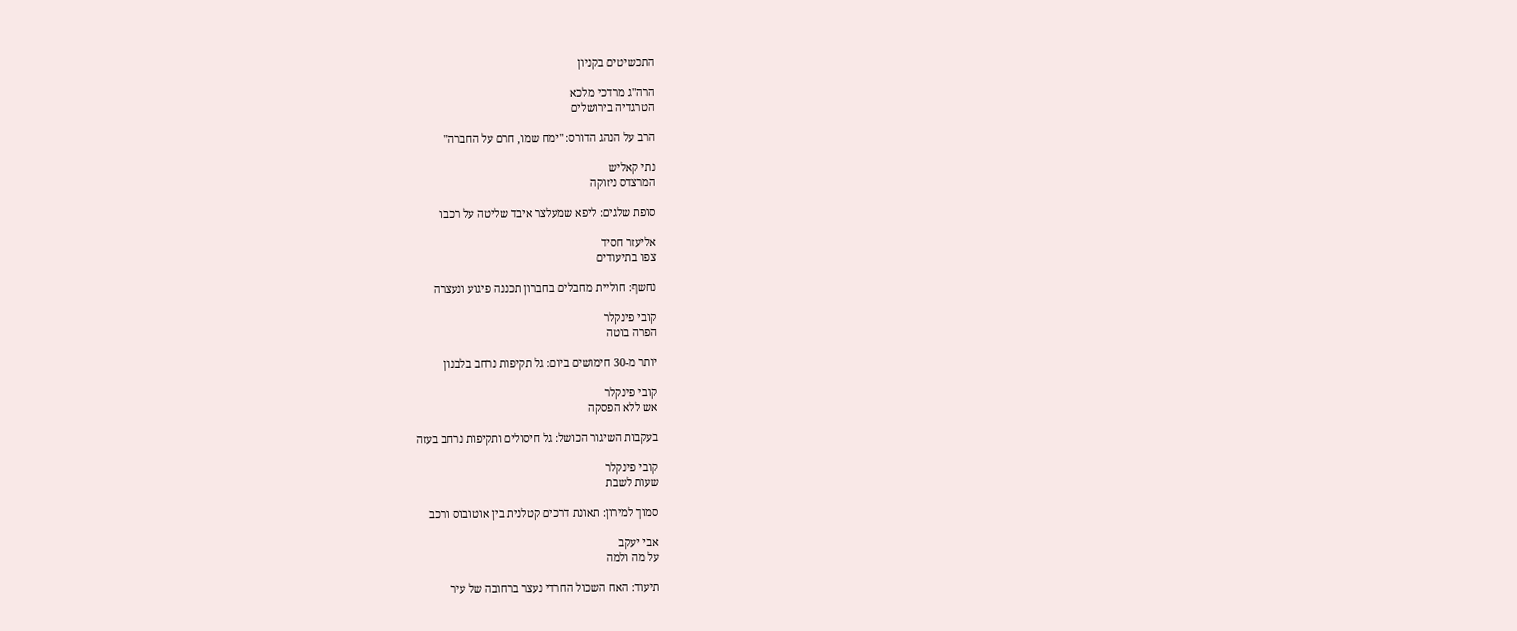התכשיטים בקניון

הרה"ג מרדכי מלכא
הטרגדיה בירושלים

הרב על הנהג הדורס: "ימח שמו, חרם על החברה"

נתי קאליש
המרצדס ניזוקה

סופת שלגים: ליפא שמעלצר איבד שליטה על רכבו

אליעזר חסיד
צפו בתיעודים

נחשף: חוליית מחבלים בחברון תכננה פיגוע ונעצרה

קובי פינקלר
הפרה בוטה

יותר מ-30 חימושים ביום: גל תקיפות נרחב בלבנון

קובי פינקלר
אש ללא הפסקה

בעקבות השיגור הכושל: גל חיסולים ותקיפות נרחב בעזה

קובי פינקלר
שעות לשבת

סמוך למירון: תאונת דרכים קטלנית בין אוטובוס ורכב

אבי יעקב
על מה ולמה

תיעוד: האח השכול החרדי נעצר ברחובה של עיר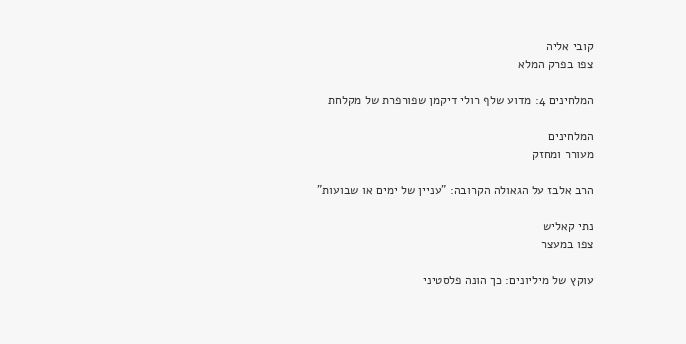קובי אליה
צפו בפרק המלא

המלחינים 4: מדוע שלף רולי דיקמן שפורפרת של מקלחת

המלחינים
מעורר ומחזק

הרב אלבז על הגאולה הקרובה: "עניין של ימים או שבועות"

נתי קאליש
צפו במעצר

עוקץ של מיליונים: כך הונה פלסטיני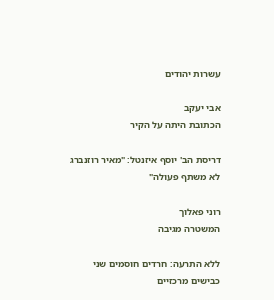עשרות יהודים

אבי יעקב
הכתובת היתה על הקיר

דריסת הב' יוסף איזנטל: "מאיר רוזנברג לא משתף פעולה"

רוני פאלוך
המשטרה מגיבה

ללא התרעה: חרדים חוסמים שני כבישים מרכזיים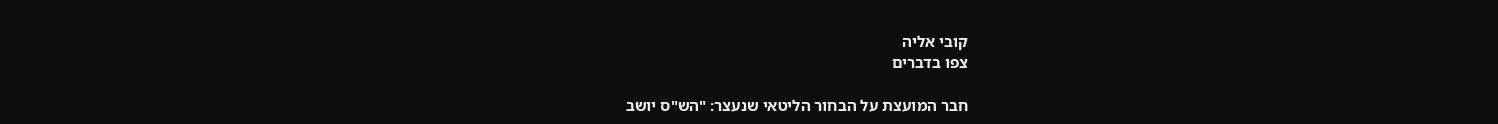קובי אליה
צפו בדברים

חבר המועצת על הבחור הליטאי שנעצר: "הש"ס יושב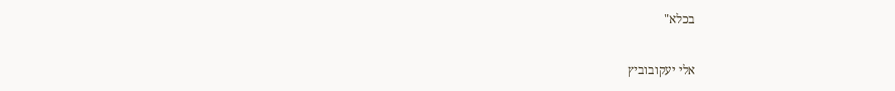בכלא"

אלי יעקובוביץ